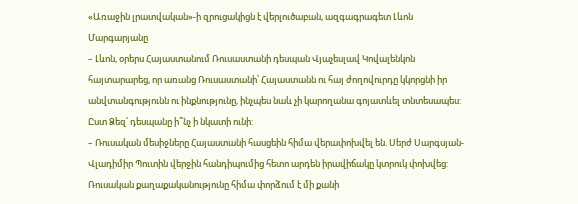«Առաջին լրատվական»-ի զրուցակիցն է վերլուծաբան, ազգագրագետ Լևոն Մարգարյանը
– Լևոն, օրերս Հայաստանում Ռուսաստանի դեսպան Վյաչեսլավ Կովալենկոն հայտարարեց, որ առանց Ռուսաստանի՝ Հայաստանն ու հայ ժողովուրդը կկորցնի իր անվտանգությունն ու ինքնությունը, ինչպես նաև չի կարողանա գոյատևել տնտեսապես: Ըստ Ձեզ՝ դեսպանը ի՞նչ ի նկատի ունի:
– Ռուսական մեսիջները Հայաստանի հասցեին հիմա վերափոխվել են. Սերժ Սարգսյան-Վլադիմիր Պուտին վերջին հանդիպումից հետո արդեն իրավիճակը կտրուկ փոխվեց: Ռուսական քաղաքականությունը հիմա փորձում է մի քանի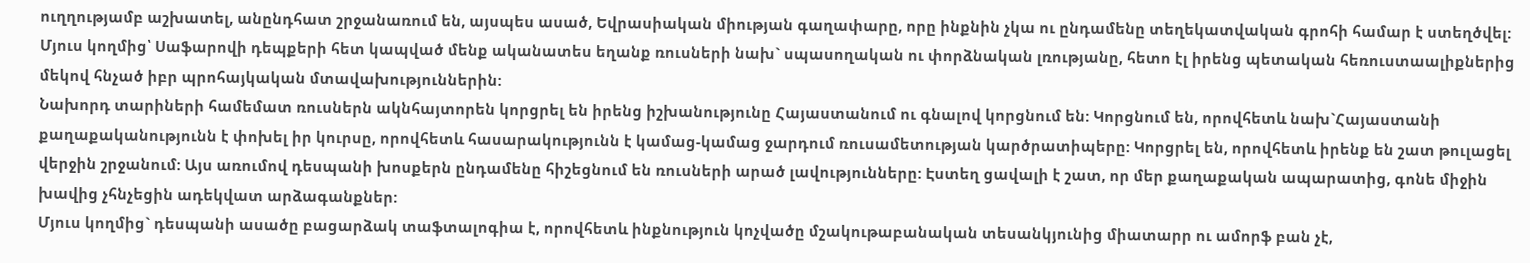ուղղությամբ աշխատել, անընդհատ շրջանառում են, այսպես ասած, Եվրասիական միության գաղափարը, որը ինքնին չկա ու ընդամենը տեղեկատվական գրոհի համար է ստեղծվել: Մյուս կողմից՝ Սաֆարովի դեպքերի հետ կապված մենք ականատես եղանք ռուսների նախ` սպասողական ու փորձնական լռությանը, հետո էլ իրենց պետական հեռուստաալիքներից մեկով հնչած իբր պրոհայկական մտավախություններին:
Նախորդ տարիների համեմատ ռուսներն ակնհայտորեն կորցրել են իրենց իշխանությունը Հայաստանում ու գնալով կորցնում են: Կորցնում են, որովհետև նախ`Հայաստանի քաղաքականությունն է փոխել իր կուրսը, որովհետև հասարակությունն է կամաց-կամաց ջարդում ռուսամետության կարծրատիպերը: Կորցրել են, որովհետև իրենք են շատ թուլացել վերջին շրջանում: Այս առումով դեսպանի խոսքերն ընդամենը հիշեցնում են ռուսների արած լավությունները: Էստեղ ցավալի է շատ, որ մեր քաղաքական ապարատից, գոնե միջին խավից չհնչեցին ադեկվատ արձագանքներ:
Մյուս կողմից` դեսպանի ասածը բացարձակ տաֆտալոգիա է, որովհետև ինքնություն կոչվածը մշակութաբանական տեսանկյունից միատարր ու ամորֆ բան չէ,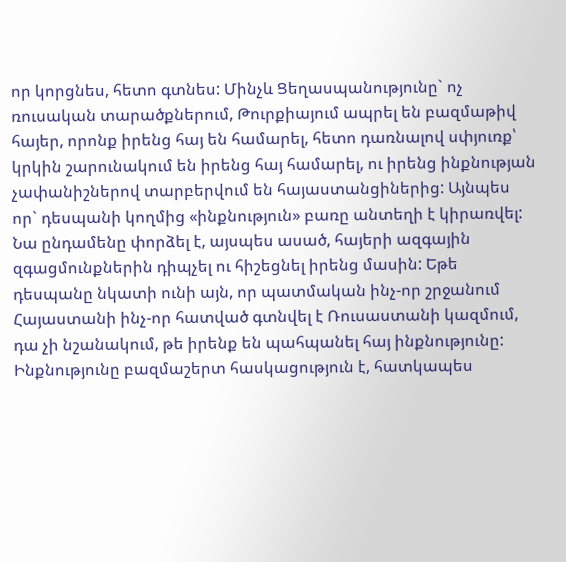որ կորցնես, հետո գտնես: Մինչև Ցեղասպանությունը` ոչ ռուսական տարածքներում, Թուրքիայում ապրել են բազմաթիվ հայեր, որոնք իրենց հայ են համարել, հետո դառնալով սփյուռք՝ կրկին շարունակում են իրենց հայ համարել, ու իրենց ինքնության չափանիշներով տարբերվում են հայաստանցիներից: Այնպես որ` դեսպանի կողմից «ինքնություն» բառը անտեղի է կիրառվել: Նա ընդամենը փորձել է, այսպես ասած, հայերի ազգային զգացմունքներին դիպչել ու հիշեցնել իրենց մասին: Եթե դեսպանը նկատի ունի այն, որ պատմական ինչ-որ շրջանում Հայաստանի ինչ-որ հատված գտնվել է Ռուսաստանի կազմում, դա չի նշանակում, թե իրենք են պահպանել հայ ինքնությունը: Ինքնությունը բազմաշերտ հասկացություն է, հատկապես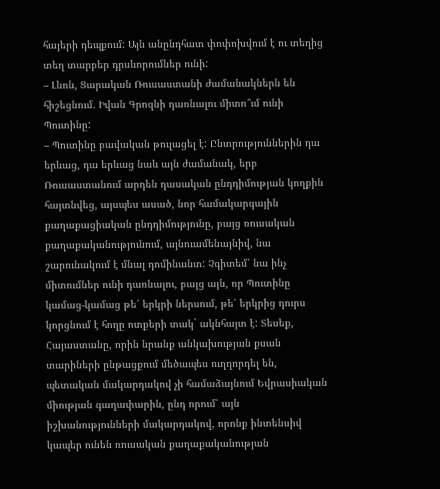հայերի դեպքում: Այն անընդհատ փոփոխվում է ու տեղից տեղ տարբեր դրսևորումներ ունի:
– Լևոն, Ցարական Ռուսաստանի ժամանակներն են հիշեցնում. Իվան Գրոզնի դառնալու միտո՞ւմ ունի Պուտինը:
– Պուտինը բավական թուլացել է: Ընտրություններին դա երևաց, դա երևաց նաև այն ժամանակ, երբ Ռուսաստանում արդեն դասական ընդդիմության կողքին հայտնվեց, այսպես ասած, նոր համակարգային քաղաքացիական ընդդիմությունը, բայց ռուսական քաղաքականությունում, այնուամենայնիվ, նա շարունակում է մնալ դոմինանտ: Չգիտեմ՝ նա ինչ միտումներ ունի դառնալու, բայց այն, որ Պուտինը կամաց-կամաց թե՛ երկրի ներսում, թե՛ երկրից դուրս կորցնում է հողը ոտքերի տակ` ակնհայտ է: Տեսեք, Հայաստանը, որին նրանք անկախության քսան տարիների ընթացքում մեծապես ուղղորդել են, պետական մակարդակով չի համաձայնում Եվրասիական միության գաղափարին, ընդ որում՝ այն իշխանությունների մակարդակով, որոնք ինտենսիվ կապեր ունեն ռուսական քաղաքականության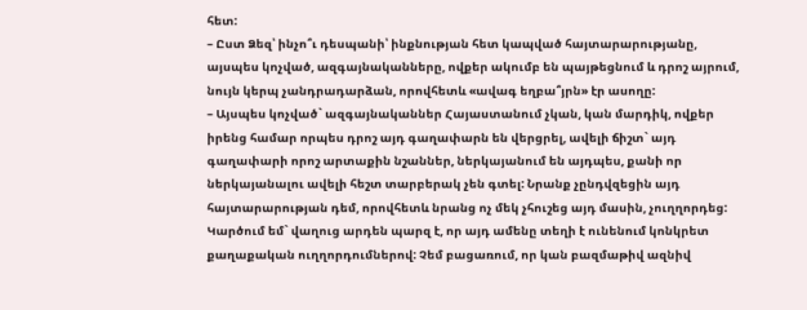հետ:
– Ըստ Ձեզ՝ ինչո՞ւ դեսպանի՝ ինքնության հետ կապված հայտարարությանը, այսպես կոչված, ազգայնականները, ովքեր ակումբ են պայթեցնում և դրոշ այրում, նույն կերպ չանդրադարձան, որովհետև «ավագ եղբա՞յրն» էր ասողը:
– Այսպես կոչված` ազգայնականներ Հայաստանում չկան, կան մարդիկ, ովքեր իրենց համար որպես դրոշ այդ գաղափարն են վերցրել, ավելի ճիշտ` այդ գաղափարի որոշ արտաքին նշաններ, ներկայանում են այդպես, քանի որ ներկայանալու ավելի հեշտ տարբերակ չեն գտել: Նրանք չընդվզեցին այդ հայտարարության դեմ, որովհետև նրանց ոչ մեկ չհուշեց այդ մասին, չուղղորդեց: Կարծում եմ` վաղուց արդեն պարզ է, որ այդ ամենը տեղի է ունենում կոնկրետ քաղաքական ուղղորդումներով: Չեմ բացառում, որ կան բազմաթիվ ազնիվ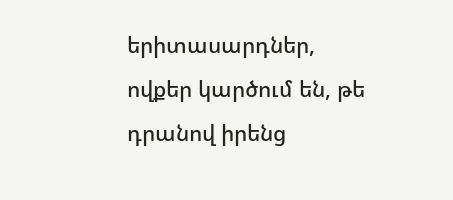երիտասարդներ, ովքեր կարծում են, թե դրանով իրենց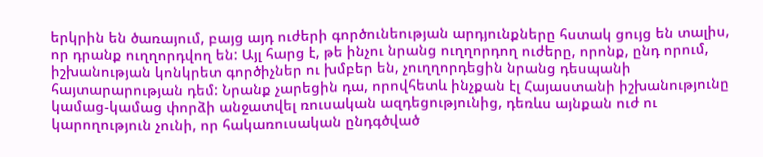երկրին են ծառայում, բայց այդ ուժերի գործունեության արդյունքները հստակ ցույց են տալիս, որ դրանք ուղղորդվող են: Այլ հարց է, թե ինչու նրանց ուղղորդող ուժերը, որոնք, ընդ որում, իշխանության կոնկրետ գործիչներ ու խմբեր են, չուղղորդեցին նրանց դեսպանի հայտարարության դեմ: Նրանք չարեցին դա, որովհետև ինչքան էլ Հայաստանի իշխանությունը կամաց-կամաց փորձի անջատվել ռուսական ազդեցությունից, դեռևս այնքան ուժ ու կարողություն չունի, որ հակառուսական ընդգծված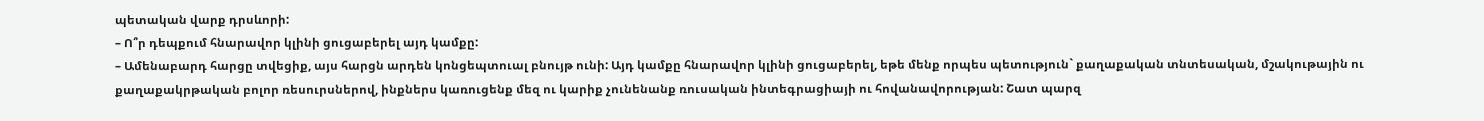պետական վարք դրսևորի:
– Ո՞ր դեպքում հնարավոր կլինի ցուցաբերել այդ կամքը:
– Ամենաբարդ հարցը տվեցիք, այս հարցն արդեն կոնցեպտուալ բնույթ ունի: Այդ կամքը հնարավոր կլինի ցուցաբերել, եթե մենք որպես պետություն` քաղաքական տնտեսական, մշակութային ու քաղաքակրթական բոլոր ռեսուրսներով, ինքներս կառուցենք մեզ ու կարիք չունենանք ռուսական ինտեգրացիայի ու հովանավորության: Շատ պարզ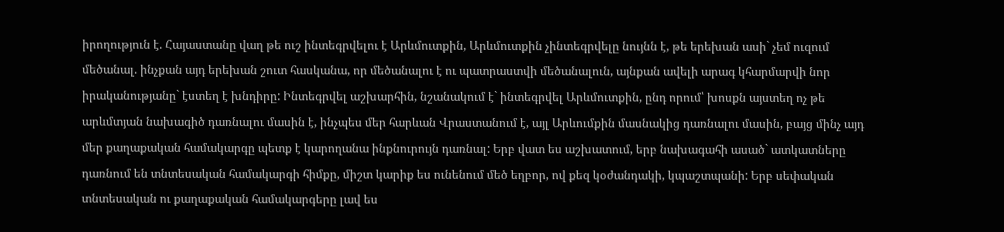իրողություն է. Հայաստանը վաղ թե ուշ ինտեգրվելու է Արևմուտքին, Արևմուտքին չինտեգրվելը նույնն է, թե երեխան ասի` չեմ ուզում մեծանալ. ինչքան այդ երեխան շուտ հասկանա, որ մեծանալու է ու պատրաստվի մեծանալուն, այնքան ավելի արագ կհարմարվի նոր իրականությանը` էստեղ է խնդիրը: Ինտեգրվել աշխարհին, նշանակում է` ինտեգրվել Արևմուտքին, ընդ որում՝ խոսքն այստեղ ոչ թե արևմտյան նախագիծ դառնալու մասին է, ինչպես մեր հարևան Վրաստանում է, այլ Արևումքին մասնակից դառնալու մասին, բայց մինչ այդ մեր քաղաքական համակարգը պետք է կարողանա ինքնուրույն դառնալ: Երբ վատ ես աշխատում, երբ նախագահի ասած` ատկատները դառնում են տնտեսական համակարգի հիմքը, միշտ կարիք ես ունենում մեծ եղբոր, ով քեզ կօժանդակի, կպաշտպանի: Երբ սեփական տնտեսական ու քաղաքական համակարգերը լավ ես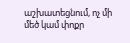աշխատեցնում, ոչ մի մեծ կամ փոքր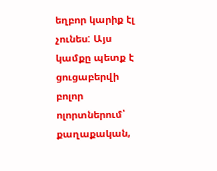եղբոր կարիք էլ չունես: Այս կամքը պետք է ցուցաբերվի բոլոր ոլորտներում՝ քաղաքական,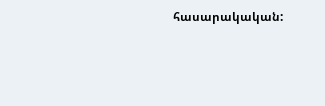հասարակական: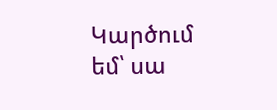Կարծում եմ՝ սա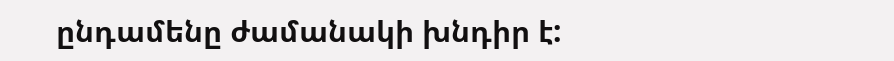ընդամենը ժամանակի խնդիր է: